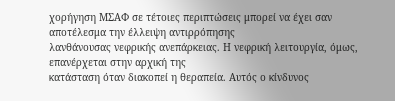χορήγηση ΜΣΑΦ σε τέτοιες περιπτώσεις μπορεί να έχει σαν αποτέλεσμα την έλλειψη αντιρρόπησης
λανθάνουσας νεφρικής ανεπάρκειας. Η νεφρική λειτουργία, όμως, επανέρχεται στην αρχική της
κατάσταση όταν διακοπεί η θεραπεία. Αυτός ο κίνδυνος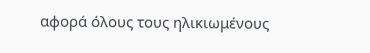αφορά όλους τους ηλικιωμένους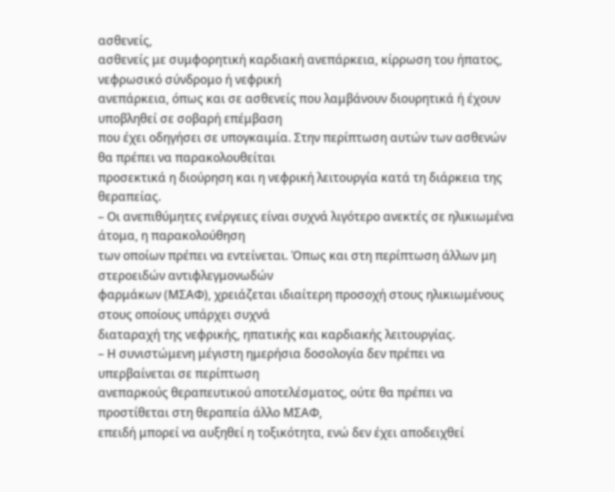ασθενείς,
ασθενείς με συμφορητική καρδιακή ανεπάρκεια, κίρρωση του ήπατος, νεφρωσικό σύνδρομο ή νεφρική
ανεπάρκεια, όπως και σε ασθενείς που λαμβάνουν διουρητικά ή έχουν υποβληθεί σε σοβαρή επέμβαση
που έχει οδηγήσει σε υπογκαιμία. Στην περίπτωση αυτών των ασθενών θα πρέπει να παρακολουθείται
προσεκτικά η διούρηση και η νεφρική λειτουργία κατά τη διάρκεια της θεραπείας.
– Οι ανεπιθύμητες ενέργειες είναι συχνά λιγότερο ανεκτές σε ηλικιωμένα άτομα, η παρακολούθηση
των οποίων πρέπει να εντείνεται. Όπως και στη περίπτωση άλλων μη στεροειδών αντιφλεγμονωδών
φαρμάκων (ΜΣΑΦ), χρειάζεται ιδιαίτερη προσοχή στους ηλικιωμένους στους οποίους υπάρχει συχνά
διαταραχή της νεφρικής, ηπατικής και καρδιακής λειτουργίας.
– Η συνιστώμενη μέγιστη ημερήσια δοσολογία δεν πρέπει να υπερβαίνεται σε περίπτωση
ανεπαρκούς θεραπευτικού αποτελέσματος, ούτε θα πρέπει να προστίθεται στη θεραπεία άλλο ΜΣΑΦ,
επειδή μπορεί να αυξηθεί η τοξικότητα, ενώ δεν έχει αποδειχθεί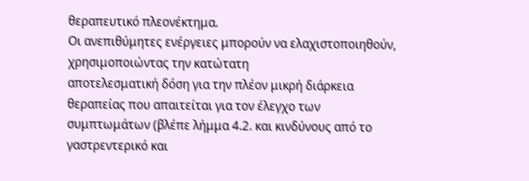θεραπευτικό πλεονέκτημα.
Οι ανεπιθύμητες ενέργειες μπορούν να ελαχιστοποιηθούν, χρησιμοποιώντας την κατώτατη
αποτελεσματική δόση για την πλέον μικρή διάρκεια θεραπείας που απαιτείται για τον έλεγχο των
συμπτωμάτων (βλέπε λήμμα 4.2. και κινδύνους από το γαστρεντερικό και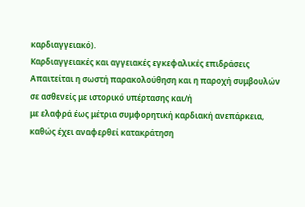καρδιαγγειακό).
Καρδιαγγειακές και αγγειακές εγκεφαλικές επιδράσεις
Απαιτείται η σωστή παρακολούθηση και η παροχή συμβουλών σε ασθενείς με ιστορικό υπέρτασης και/ή
με ελαφρά έως μέτρια συμφορητική καρδιακή ανεπάρκεια, καθώς έχει αναφερθεί κατακράτηση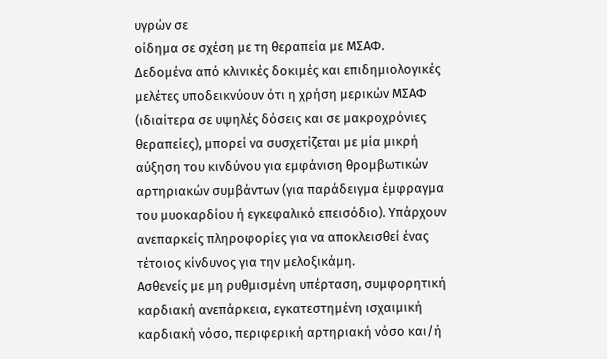υγρών σε
οίδημα σε σχέση με τη θεραπεία με ΜΣΑΦ.
Δεδομένα από κλινικές δοκιμές και επιδημιολογικές μελέτες υποδεικνύουν ότι η χρήση μερικών ΜΣΑΦ
(ιδιαίτερα σε υψηλές δόσεις και σε μακροχρόνιες θεραπείες), μπορεί να συσχετίζεται με μία μικρή
αύξηση του κινδύνου για εμφάνιση θρομβωτικών αρτηριακών συμβάντων (για παράδειγμα έμφραγμα
του μυοκαρδίου ή εγκεφαλικό επεισόδιο). Υπάρχουν ανεπαρκείς πληροφορίες για να αποκλεισθεί ένας
τέτοιος κίνδυνος για την μελοξικάμη.
Ασθενείς με μη ρυθμισμένη υπέρταση, συμφορητική καρδιακή ανεπάρκεια, εγκατεστημένη ισχαιμική
καρδιακή νόσο, περιφερική αρτηριακή νόσο και/ή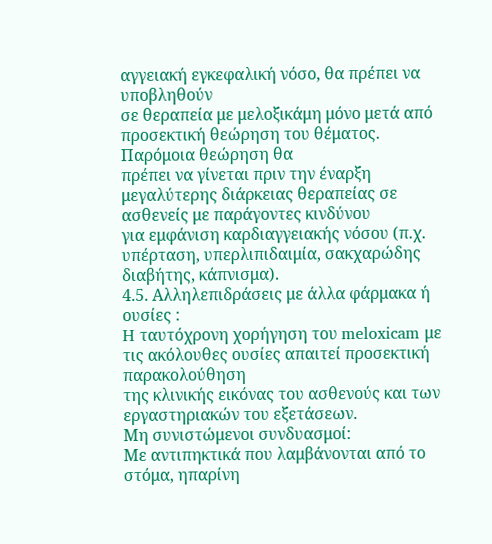αγγειακή εγκεφαλική νόσο, θα πρέπει να υποβληθούν
σε θεραπεία με μελοξικάμη μόνο μετά από προσεκτική θεώρηση του θέματος. Παρόμοια θεώρηση θα
πρέπει να γίνεται πριν την έναρξη μεγαλύτερης διάρκειας θεραπείας σε ασθενείς με παράγοντες κινδύνου
για εμφάνιση καρδιαγγειακής νόσου (π.χ. υπέρταση, υπερλιπιδαιμία, σακχαρώδης διαβήτης, κάπνισμα).
4.5. Αλληλεπιδράσεις με άλλα φάρμακα ή ουσίες :
H ταυτόχρονη χορήγηση του meloxicam με τις ακόλουθες ουσίες απαιτεί προσεκτική παρακολούθηση
της κλινικής εικόνας του ασθενούς και των εργαστηριακών του εξετάσεων.
Μη συνιστώμενοι συνδυασμοί:
Με αντιπηκτικά που λαμβάνονται από το στόμα, ηπαρίνη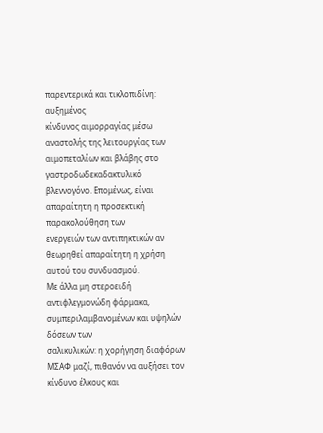παρεντερικά και τικλοπιδίνη: αυξημένος
κίνδυνος αιμορραγίας μέσω αναστολής της λειτουργίας των αιμοπεταλίων και βλάβης στο
γαστροδωδεκαδακτυλικό βλεννογόνο. Επομένως, είναι απαραίτητη η προσεκτική παρακολούθηση των
ενεργειών των αντιπηκτικών αν θεωρηθεί απαραίτητη η χρήση αυτού του συνδυασμού.
Με άλλα μη στεροειδή αντιφλεγμονώδη φάρμακα, συμπεριλαμβανομένων και υψηλών δόσεων των
σαλικυλικών: η χορήγηση διαφόρων ΜΣΑΦ μαζί, πιθανόν να αυξήσει τον κίνδυνο έλκους και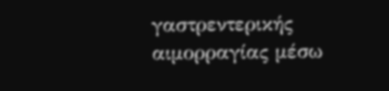γαστρεντερικής αιμορραγίας μέσω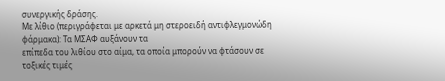συνεργικής δράσης.
Με λίθιο (περιγράφεται με αρκετά μη στεροειδή αντιφλεγμονώδη φάρμακα): Τα ΜΣΑΦ αυξάνουν τα
επίπεδα του λιθίου στο αίμα, τα οποία μπορούν να φτάσουν σε τοξικές τιμές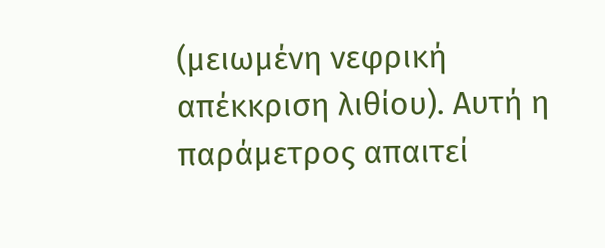(μειωμένη νεφρική
απέκκριση λιθίου). Αυτή η παράμετρος απαιτεί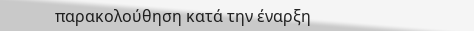παρακολούθηση κατά την έναρξη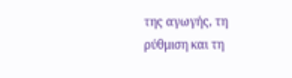της αγωγής, τη
ρύθμιση και τη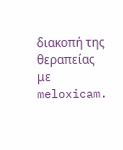διακοπή της θεραπείας με meloxicam.